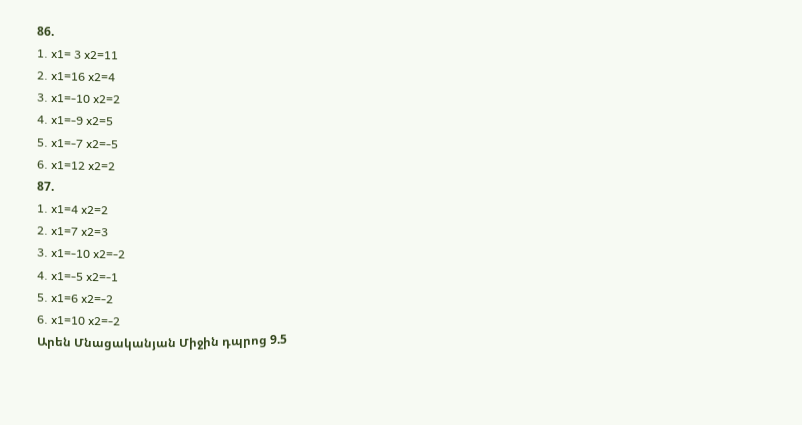86.
1. x1= 3 x2=11
2. x1=16 x2=4
3. x1=-10 x2=2
4. x1=-9 x2=5
5. x1=-7 x2=-5
6. x1=12 x2=2
87.
1. x1=4 x2=2
2. x1=7 x2=3
3. x1=-10 x2=-2
4. x1=-5 x2=-1
5. x1=6 x2=-2
6. x1=10 x2=-2
Արեն Մնացականյան Միջին դպրոց 9.5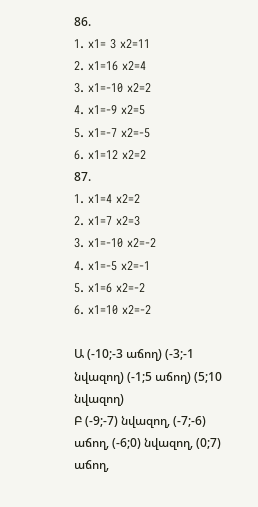86.
1. x1= 3 x2=11
2. x1=16 x2=4
3. x1=-10 x2=2
4. x1=-9 x2=5
5. x1=-7 x2=-5
6. x1=12 x2=2
87.
1. x1=4 x2=2
2. x1=7 x2=3
3. x1=-10 x2=-2
4. x1=-5 x2=-1
5. x1=6 x2=-2
6. x1=10 x2=-2

Ա (-10;-3 աճող) (-3;-1 նվազող) (-1;5 աճող) (5;10 նվազող)
Բ (-9;-7) նվազող, (-7;-6) աճող, (-6;0) նվազող, (0;7) աճող,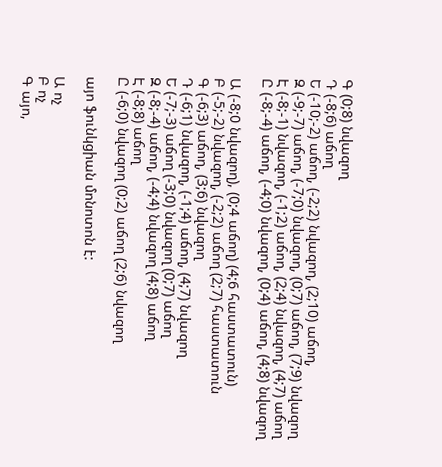Գ (0;8) նվազող
Դ (-8;6) աճող
Ե (-10;-2) աճող, (-2;2) նվազող, (2;10) աճող,
Զ (-9;-7) աճող, (-7;0) նվազող, (0;7) աճող, (7;9) նվազող
Է (-8;-1) նվազող, (-1;2) աճող, (2;4) նվազող, (4;7) աճող
Ը (-8;-4) աճող, (-4;0) նվազող, (0;4) աճող, (4;8) նվազող

Ա (-8;0 նվազող), (0;4 աճող) (4;6 հաստատուն)
Բ (-5;-2) նվազող, (-2;2) աճող (2;7) հաստատուն
Գ (-6;3) աճող, (3;6) նվազող
Դ (-6;1) նվազող, (-1;4) աճող, (4;7) նվազող
Ե (-7;-3) աճող (-3;0) նվազող (0;7) աճող
Զ (-8;-4) աճող, (-4;4) նվազող (4;8) աճող
Է (-8;8) աճող
Ը (-6;0) նվազող (0;2) աճող (2;6) նվազող

այո ֆունկցիան մոնոտոն է:

Ա ոչ
Բ ոչ
Գ այո,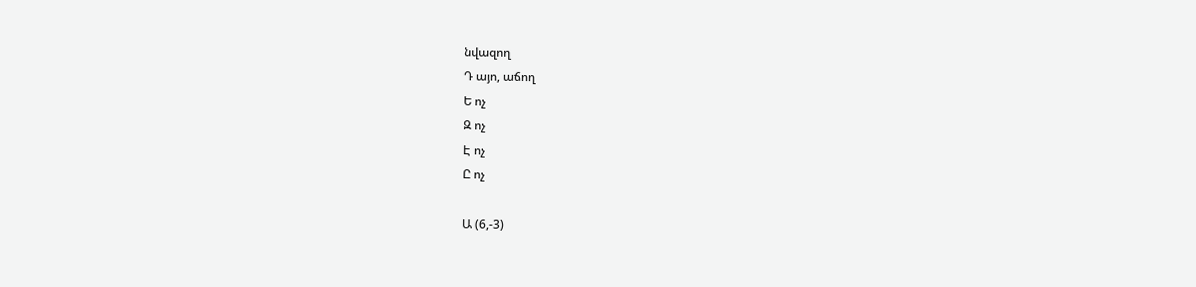նվազող
Դ այո, աճող
Ե ոչ
Զ ոչ
Է ոչ
Ը ոչ

Ա (6,-3)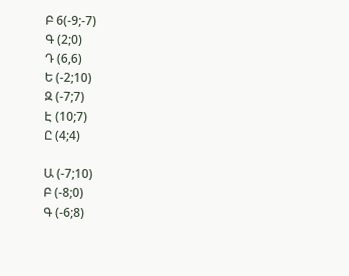Բ 6(-9;-7)
Գ (2;0)
Դ (6,6)
Ե (-2;10)
Զ (-7;7)
Է (10;7)
Ը (4;4)

Ա (-7;10)
Բ (-8;0)
Գ (-6;8)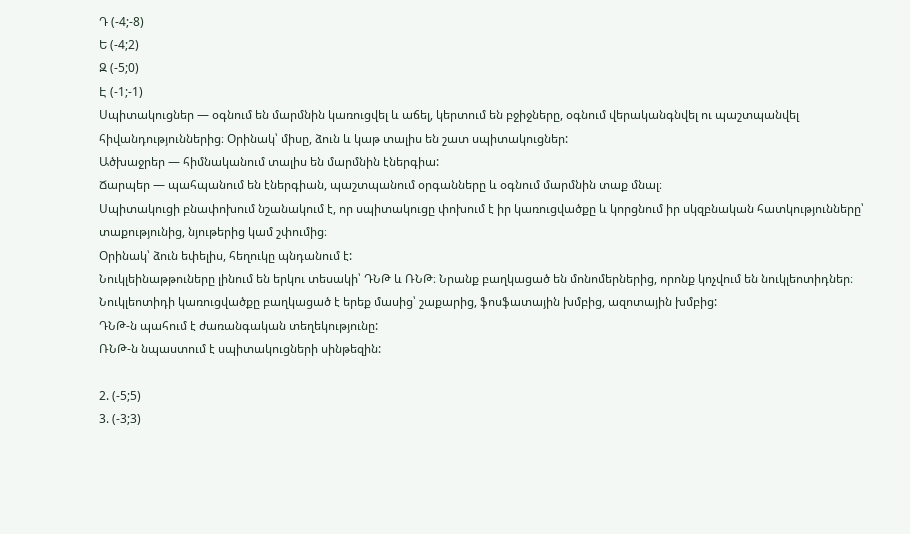Դ (-4;-8)
Ե (-4;2)
Զ (-5;0)
Է (-1;-1)
Սպիտակուցներ — օգնում են մարմնին կառուցվել և աճել, կերտում են բջիջները, օգնում վերականգնվել ու պաշտպանվել հիվանդություններից։ Օրինակ՝ միսը, ձուն և կաթ տալիս են շատ սպիտակուցներ:
Ածխաջրեր — հիմնականում տալիս են մարմնին էներգիա:
Ճարպեր — պահպանում են էներգիան, պաշտպանում օրգանները և օգնում մարմնին տաք մնալ։
Սպիտակուցի բնափոխում նշանակում է, որ սպիտակուցը փոխում է իր կառուցվածքը և կորցնում իր սկզբնական հատկությունները՝ տաքությունից, նյութերից կամ շփումից։
Օրինակ՝ ձուն եփելիս, հեղուկը պնդանում է:
Նուկլեինաթթուները լինում են երկու տեսակի՝ ԴՆԹ և ՌՆԹ։ Նրանք բաղկացած են մոնոմերներից, որոնք կոչվում են նուկլեոտիդներ։
Նուկլեոտիդի կառուցվածքը բաղկացած է երեք մասից՝ շաքարից, ֆոսֆատային խմբից, ազոտային խմբից:
ԴՆԹ-ն պահում է ժառանգական տեղեկությունը:
ՌՆԹ-ն նպաստում է սպիտակուցների սինթեզին:

2. (-5;5)
3. (-3;3)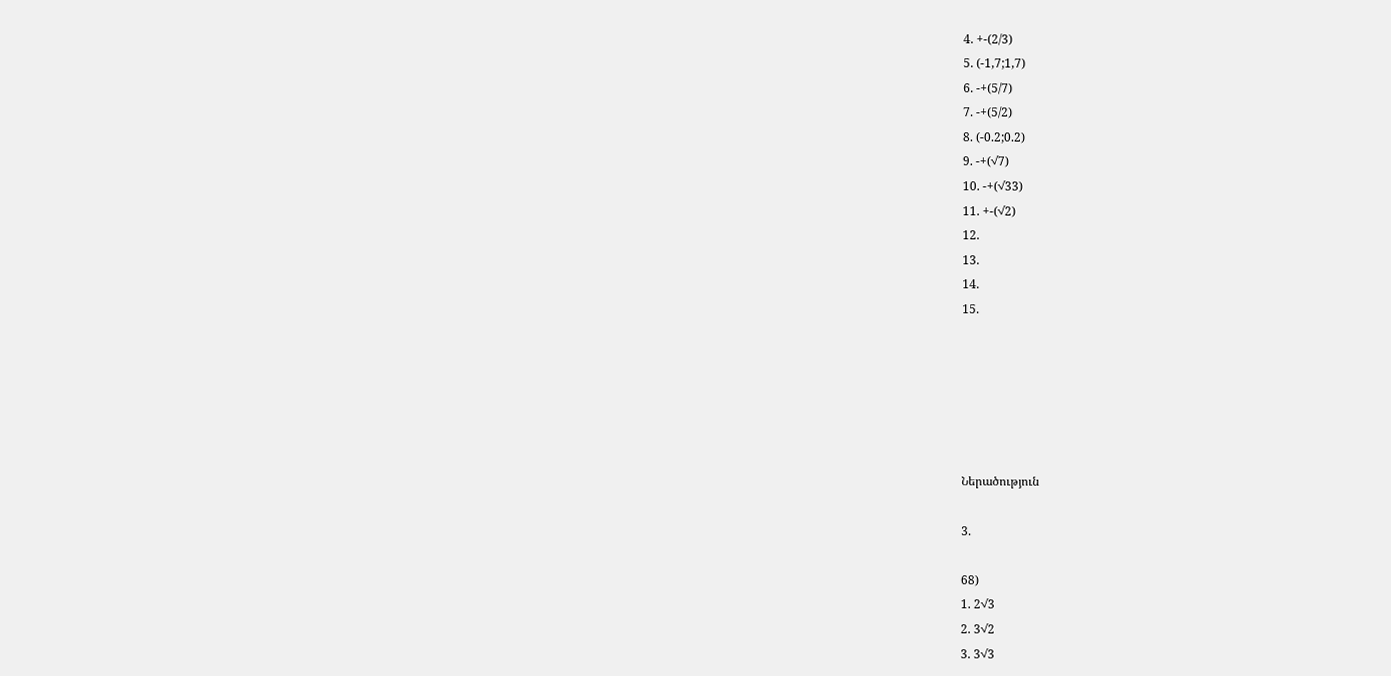4. +-(2/3)
5. (-1,7;1,7)
6. -+(5/7)
7. -+(5/2)
8. (-0.2;0.2)
9. -+(√7)
10. -+(√33)
11. +-(√2)
12.
13.
14.
15.






Ներածություն

3.

68)
1. 2√3
2. 3√2
3. 3√3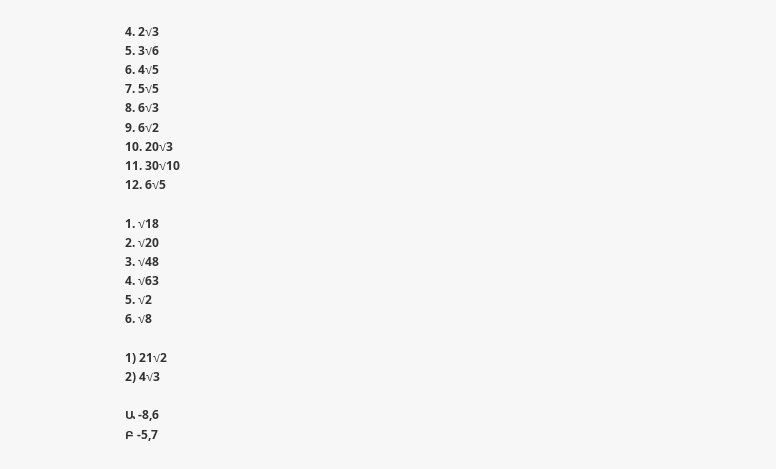4. 2√3
5. 3√6
6. 4√5
7. 5√5
8. 6√3
9. 6√2
10. 20√3
11. 30√10
12. 6√5

1. √18
2. √20
3. √48
4. √63
5. √2
6. √8

1) 21√2
2) 4√3

Ա -8,6
Բ -5,7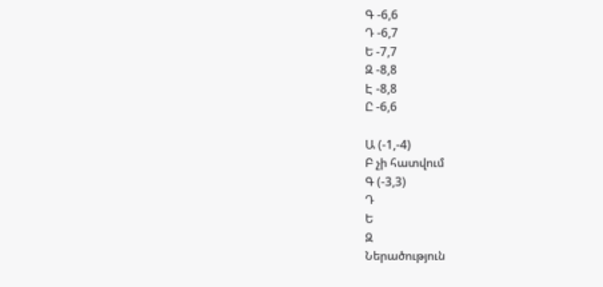Գ -6,6
Դ -6,7
Ե -7,7
Զ -8,8
Է -8,8
Ը -6,6

Ա (-1,-4)
Բ չի հատվում
Գ (-3,3)
Դ
Ե
Զ
Ներածություն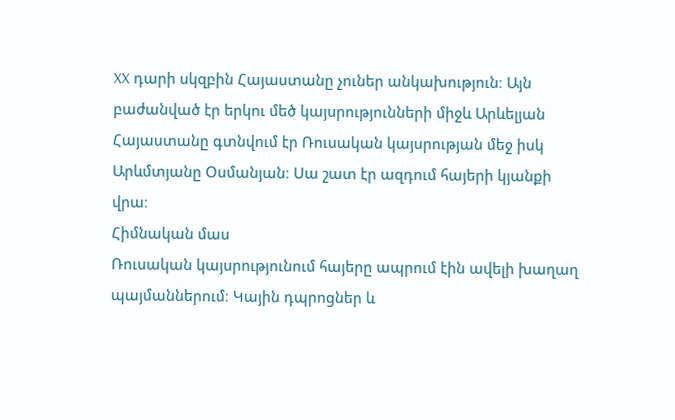XX դարի սկզբին Հայաստանը չուներ անկախություն։ Այն բաժանված էր երկու մեծ կայսրությունների միջև Արևելյան Հայաստանը գտնվում էր Ռուսական կայսրության մեջ իսկ Արևմտյանը Օսմանյան։ Սա շատ էր ազդում հայերի կյանքի վրա։
Հիմնական մաս
Ռուսական կայսրությունում հայերը ապրում էին ավելի խաղաղ պայմաններում։ Կային դպրոցներ և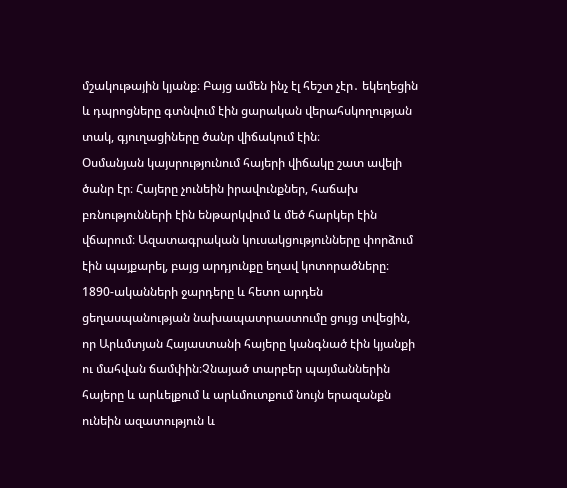մշակութային կյանք։ Բայց ամեն ինչ էլ հեշտ չէր․ եկեղեցին և դպրոցները գտնվում էին ցարական վերահսկողության տակ, գյուղացիները ծանր վիճակում էին։
Օսմանյան կայսրությունում հայերի վիճակը շատ ավելի ծանր էր։ Հայերը չունեին իրավունքներ, հաճախ բռնությունների էին ենթարկվում և մեծ հարկեր էին վճարում։ Ազատագրական կուսակցությունները փորձում էին պայքարել, բայց արդյունքը եղավ կոտորածները։ 1890-ականների ջարդերը և հետո արդեն ցեղասպանության նախապատրաստումը ցույց տվեցին, որ Արևմտյան Հայաստանի հայերը կանգնած էին կյանքի ու մահվան ճամփին։Չնայած տարբեր պայմաններին հայերը և արևելքում և արևմուտքում նույն երազանքն ունեին ազատություն և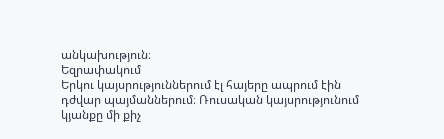անկախություն։
Եզրափակում
Երկու կայսրություններում էլ հայերը ապրում էին դժվար պայմաններում։ Ռուսական կայսրությունում կյանքը մի քիչ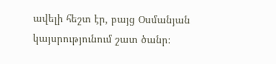ավելի հեշտ էր, բայց Օսմանյան կայսրությունում շատ ծանր։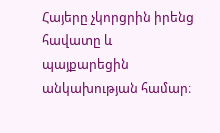Հայերը չկորցրին իրենց հավատը և պայքարեցին անկախության համար։